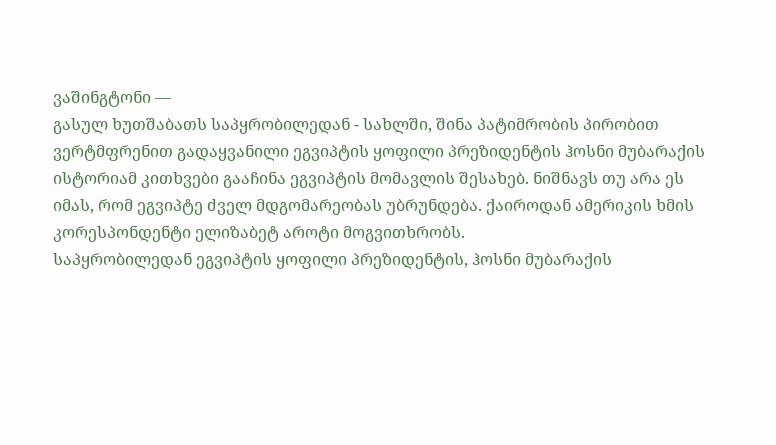ვაშინგტონი —
გასულ ხუთშაბათს საპყრობილედან - სახლში, შინა პატიმრობის პირობით ვერტმფრენით გადაყვანილი ეგვიპტის ყოფილი პრეზიდენტის ჰოსნი მუბარაქის ისტორიამ კითხვები გააჩინა ეგვიპტის მომავლის შესახებ. ნიშნავს თუ არა ეს იმას, რომ ეგვიპტე ძველ მდგომარეობას უბრუნდება. ქაიროდან ამერიკის ხმის კორესპონდენტი ელიზაბეტ აროტი მოგვითხრობს.
საპყრობილედან ეგვიპტის ყოფილი პრეზიდენტის, ჰოსნი მუბარაქის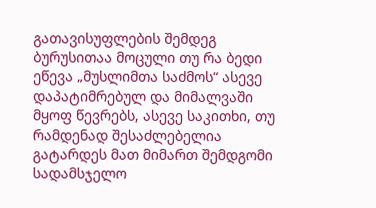გათავისუფლების შემდეგ ბურუსითაა მოცული თუ რა ბედი ეწევა „მუსლიმთა საძმოს“ ასევე დაპატიმრებულ და მიმალვაში მყოფ წევრებს, ასევე საკითხი, თუ რამდენად შესაძლებელია გატარდეს მათ მიმართ შემდგომი სადამსჯელო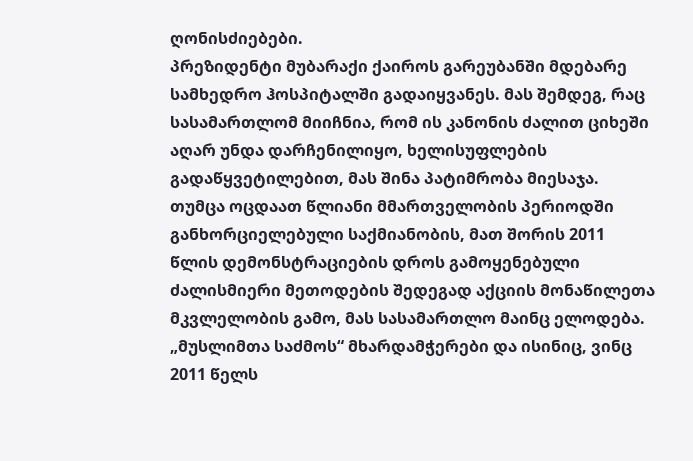ღონისძიებები.
პრეზიდენტი მუბარაქი ქაიროს გარეუბანში მდებარე სამხედრო ჰოსპიტალში გადაიყვანეს. მას შემდეგ, რაც სასამართლომ მიიჩნია, რომ ის კანონის ძალით ციხეში აღარ უნდა დარჩენილიყო, ხელისუფლების გადაწყვეტილებით, მას შინა პატიმრობა მიესაჯა.
თუმცა ოცდაათ წლიანი მმართველობის პერიოდში განხორციელებული საქმიანობის, მათ შორის 2011 წლის დემონსტრაციების დროს გამოყენებული ძალისმიერი მეთოდების შედეგად აქციის მონაწილეთა მკვლელობის გამო, მას სასამართლო მაინც ელოდება.
„მუსლიმთა საძმოს“ მხარდამჭერები და ისინიც, ვინც 2011 წელს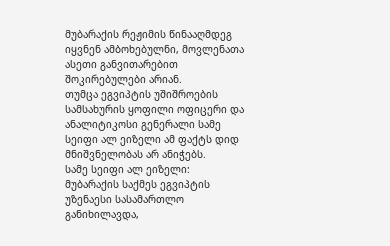მუბარაქის რეჟიმის წინააღმდეგ იყვნენ ამბოხებულნი, მოვლენათა ასეთი განვითარებით შოკირებულები არიან.
თუმცა ეგვიპტის უშიშროების სამსახურის ყოფილი ოფიცერი და ანალიტიკოსი გენერალი სამე სეიფი ალ ეიზელი ამ ფაქტს დიდ მნიშვნელობას არ ანიჭებს.
სამე სეიფი ალ ეიზელი: მუბარაქის საქმეს ეგვიპტის უზენაესი სასამართლო განიხილავდა,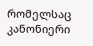რომელსაც კანონიერი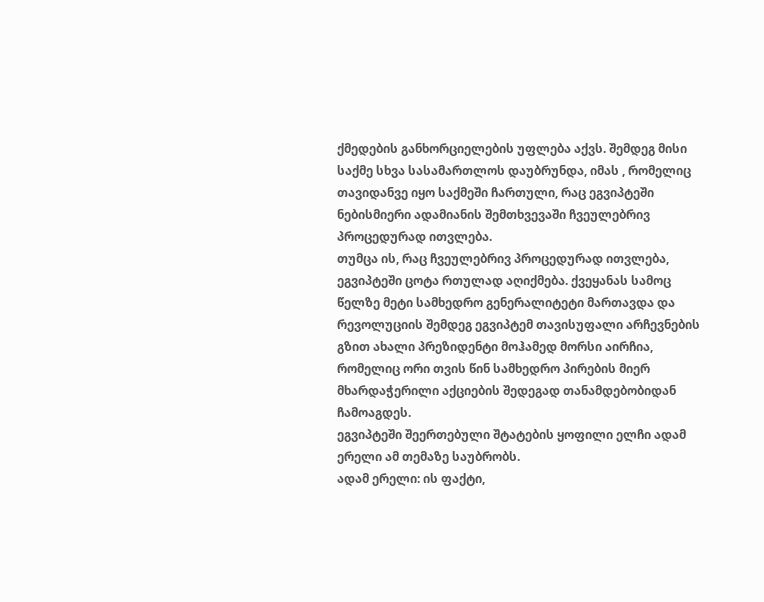ქმედების განხორციელების უფლება აქვს. შემდეგ მისი საქმე სხვა სასამართლოს დაუბრუნდა, იმას , რომელიც თავიდანვე იყო საქმეში ჩართული, რაც ეგვიპტეში ნებისმიერი ადამიანის შემთხვევაში ჩვეულებრივ პროცედურად ითვლება.
თუმცა ის, რაც ჩვეულებრივ პროცედურად ითვლება, ეგვიპტეში ცოტა რთულად აღიქმება. ქვეყანას სამოც წელზე მეტი სამხედრო გენერალიტეტი მართავდა და რევოლუციის შემდეგ ეგვიპტემ თავისუფალი არჩევნების გზით ახალი პრეზიდენტი მოჰამედ მორსი აირჩია, რომელიც ორი თვის წინ სამხედრო პირების მიერ მხარდაჭერილი აქციების შედეგად თანამდებობიდან ჩამოაგდეს.
ეგვიპტეში შეერთებული შტატების ყოფილი ელჩი ადამ ერელი ამ თემაზე საუბრობს.
ადამ ერელი: ის ფაქტი,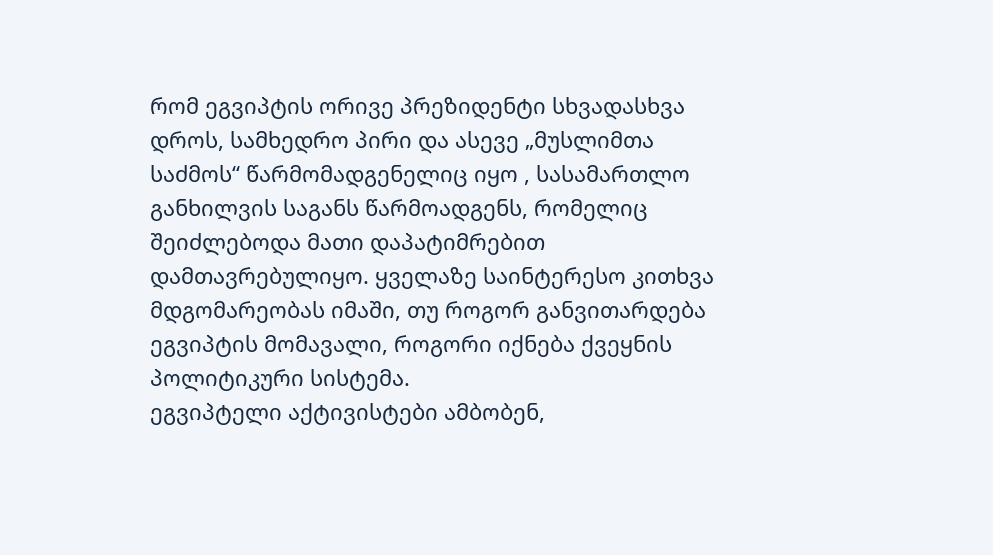რომ ეგვიპტის ორივე პრეზიდენტი სხვადასხვა დროს, სამხედრო პირი და ასევე „მუსლიმთა საძმოს“ წარმომადგენელიც იყო , სასამართლო განხილვის საგანს წარმოადგენს, რომელიც შეიძლებოდა მათი დაპატიმრებით დამთავრებულიყო. ყველაზე საინტერესო კითხვა მდგომარეობას იმაში, თუ როგორ განვითარდება ეგვიპტის მომავალი, როგორი იქნება ქვეყნის პოლიტიკური სისტემა.
ეგვიპტელი აქტივისტები ამბობენ,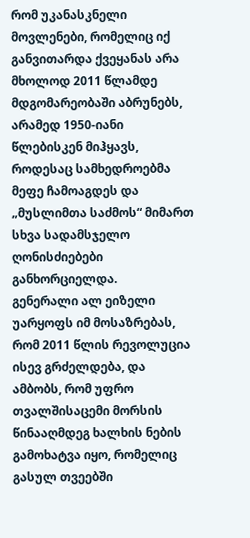რომ უკანასკნელი მოვლენები, რომელიც იქ განვითარდა ქვეყანას არა მხოლოდ 2011 წლამდე მდგომარეობაში აბრუნებს, არამედ 1950-იანი წლებისკენ მიჰყავს, როდესაც სამხედროებმა მეფე ჩამოაგდეს და „მუსლიმთა საძმოს“ მიმართ სხვა სადამსჯელო ღონისძიებები განხორციელდა.
გენერალი ალ ეიზელი უარყოფს იმ მოსაზრებას, რომ 2011 წლის რევოლუცია ისევ გრძელდება, და ამბობს, რომ უფრო თვალშისაცემი მორსის წინააღმდეგ ხალხის ნების გამოხატვა იყო, რომელიც გასულ თვეებში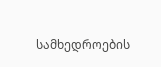სამხედროების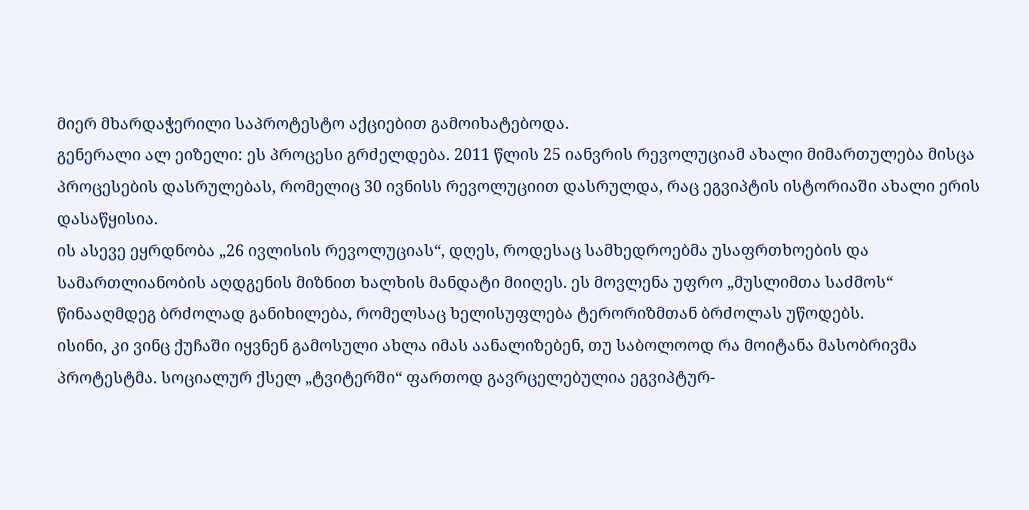მიერ მხარდაჭერილი საპროტესტო აქციებით გამოიხატებოდა.
გენერალი ალ ეიზელი: ეს პროცესი გრძელდება. 2011 წლის 25 იანვრის რევოლუციამ ახალი მიმართულება მისცა პროცესების დასრულებას, რომელიც 30 ივნისს რევოლუციით დასრულდა, რაც ეგვიპტის ისტორიაში ახალი ერის დასაწყისია.
ის ასევე ეყრდნობა „26 ივლისის რევოლუციას“, დღეს, როდესაც სამხედროებმა უსაფრთხოების და სამართლიანობის აღდგენის მიზნით ხალხის მანდატი მიიღეს. ეს მოვლენა უფრო „მუსლიმთა საძმოს“ წინააღმდეგ ბრძოლად განიხილება, რომელსაც ხელისუფლება ტერორიზმთან ბრძოლას უწოდებს.
ისინი, კი ვინც ქუჩაში იყვნენ გამოსული ახლა იმას აანალიზებენ, თუ საბოლოოდ რა მოიტანა მასობრივმა პროტესტმა. სოციალურ ქსელ „ტვიტერში“ ფართოდ გავრცელებულია ეგვიპტურ-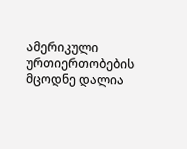ამერიკული ურთიერთობების მცოდნე დალია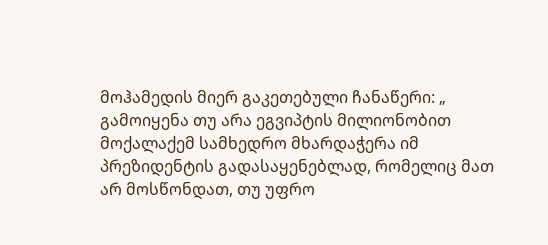მოჰამედის მიერ გაკეთებული ჩანაწერი: „ გამოიყენა თუ არა ეგვიპტის მილიონობით მოქალაქემ სამხედრო მხარდაჭერა იმ პრეზიდენტის გადასაყენებლად, რომელიც მათ არ მოსწონდათ, თუ უფრო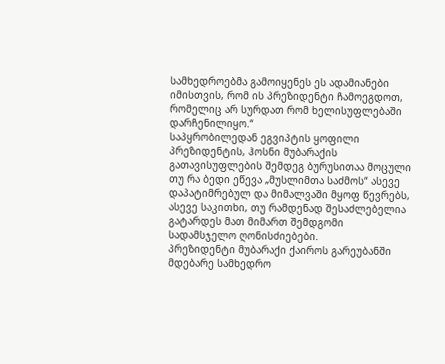სამხედროებმა გამოიყენეს ეს ადამიანები იმისთვის, რომ ის პრეზიდენტი ჩამოეგდოთ, რომელიც არ სურდათ რომ ხელისუფლებაში დარჩენილიყო.“
საპყრობილედან ეგვიპტის ყოფილი პრეზიდენტის, ჰოსნი მუბარაქის გათავისუფლების შემდეგ ბურუსითაა მოცული თუ რა ბედი ეწევა „მუსლიმთა საძმოს“ ასევე დაპატიმრებულ და მიმალვაში მყოფ წევრებს, ასევე საკითხი, თუ რამდენად შესაძლებელია გატარდეს მათ მიმართ შემდგომი სადამსჯელო ღონისძიებები.
პრეზიდენტი მუბარაქი ქაიროს გარეუბანში მდებარე სამხედრო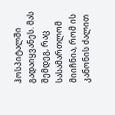ჰოსპიტალში გადაიყვანეს. მას შემდეგ, რაც სასამართლომ მიიჩნია, რომ ის კანონის ძალით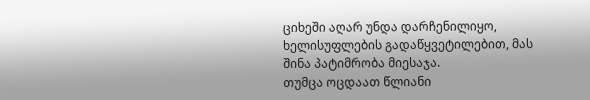ციხეში აღარ უნდა დარჩენილიყო, ხელისუფლების გადაწყვეტილებით, მას შინა პატიმრობა მიესაჯა.
თუმცა ოცდაათ წლიანი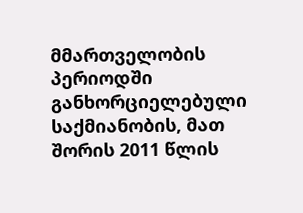მმართველობის პერიოდში განხორციელებული საქმიანობის, მათ შორის 2011 წლის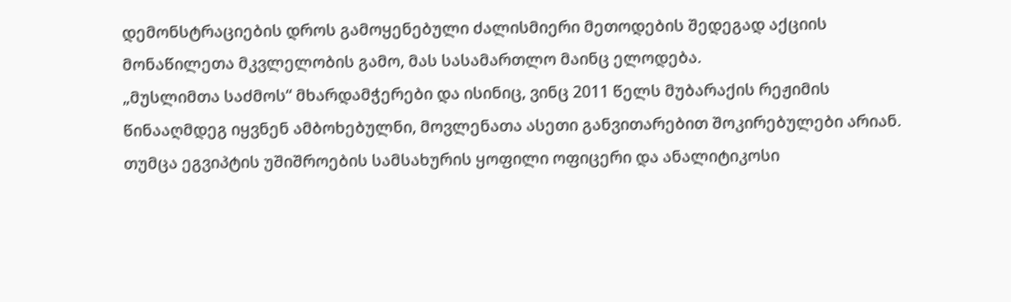დემონსტრაციების დროს გამოყენებული ძალისმიერი მეთოდების შედეგად აქციის მონაწილეთა მკვლელობის გამო, მას სასამართლო მაინც ელოდება.
„მუსლიმთა საძმოს“ მხარდამჭერები და ისინიც, ვინც 2011 წელს მუბარაქის რეჟიმის წინააღმდეგ იყვნენ ამბოხებულნი, მოვლენათა ასეთი განვითარებით შოკირებულები არიან.
თუმცა ეგვიპტის უშიშროების სამსახურის ყოფილი ოფიცერი და ანალიტიკოსი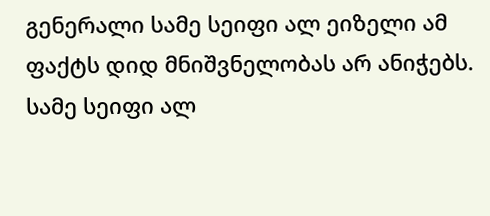გენერალი სამე სეიფი ალ ეიზელი ამ ფაქტს დიდ მნიშვნელობას არ ანიჭებს.
სამე სეიფი ალ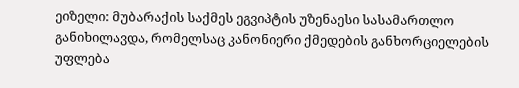ეიზელი: მუბარაქის საქმეს ეგვიპტის უზენაესი სასამართლო განიხილავდა, რომელსაც კანონიერი ქმედების განხორციელების უფლება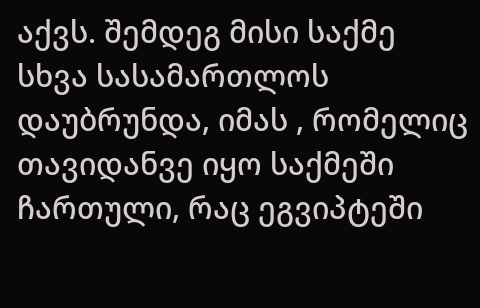აქვს. შემდეგ მისი საქმე სხვა სასამართლოს დაუბრუნდა, იმას , რომელიც თავიდანვე იყო საქმეში ჩართული, რაც ეგვიპტეში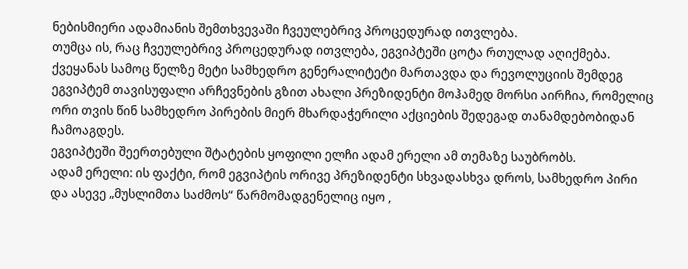ნებისმიერი ადამიანის შემთხვევაში ჩვეულებრივ პროცედურად ითვლება.
თუმცა ის, რაც ჩვეულებრივ პროცედურად ითვლება, ეგვიპტეში ცოტა რთულად აღიქმება. ქვეყანას სამოც წელზე მეტი სამხედრო გენერალიტეტი მართავდა და რევოლუციის შემდეგ ეგვიპტემ თავისუფალი არჩევნების გზით ახალი პრეზიდენტი მოჰამედ მორსი აირჩია, რომელიც ორი თვის წინ სამხედრო პირების მიერ მხარდაჭერილი აქციების შედეგად თანამდებობიდან ჩამოაგდეს.
ეგვიპტეში შეერთებული შტატების ყოფილი ელჩი ადამ ერელი ამ თემაზე საუბრობს.
ადამ ერელი: ის ფაქტი, რომ ეგვიპტის ორივე პრეზიდენტი სხვადასხვა დროს, სამხედრო პირი და ასევე „მუსლიმთა საძმოს“ წარმომადგენელიც იყო ,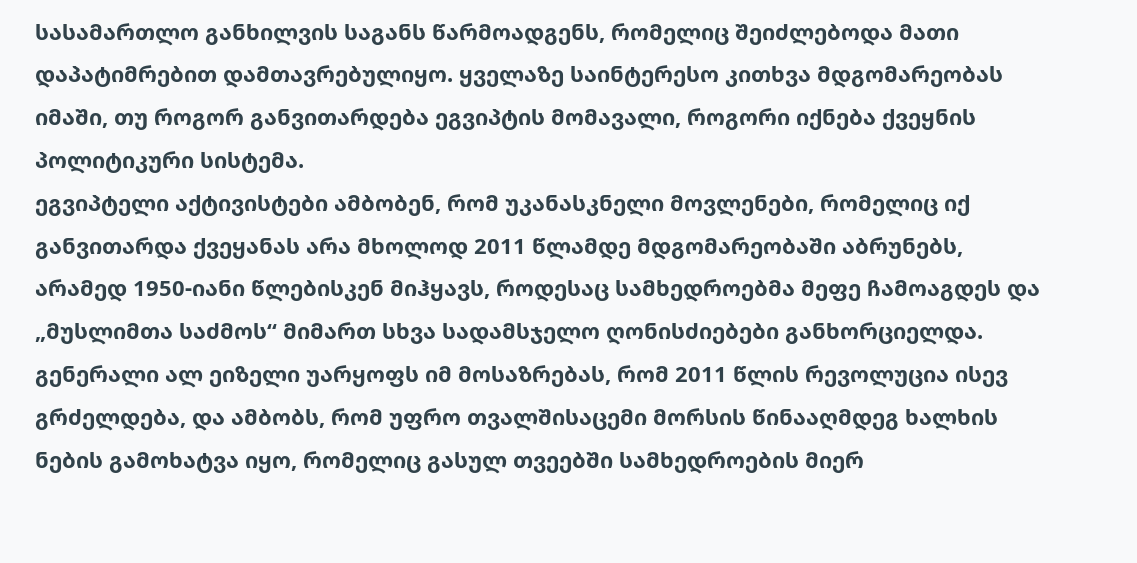სასამართლო განხილვის საგანს წარმოადგენს, რომელიც შეიძლებოდა მათი დაპატიმრებით დამთავრებულიყო. ყველაზე საინტერესო კითხვა მდგომარეობას იმაში, თუ როგორ განვითარდება ეგვიპტის მომავალი, როგორი იქნება ქვეყნის პოლიტიკური სისტემა.
ეგვიპტელი აქტივისტები ამბობენ, რომ უკანასკნელი მოვლენები, რომელიც იქ განვითარდა ქვეყანას არა მხოლოდ 2011 წლამდე მდგომარეობაში აბრუნებს, არამედ 1950-იანი წლებისკენ მიჰყავს, როდესაც სამხედროებმა მეფე ჩამოაგდეს და „მუსლიმთა საძმოს“ მიმართ სხვა სადამსჯელო ღონისძიებები განხორციელდა.
გენერალი ალ ეიზელი უარყოფს იმ მოსაზრებას, რომ 2011 წლის რევოლუცია ისევ გრძელდება, და ამბობს, რომ უფრო თვალშისაცემი მორსის წინააღმდეგ ხალხის ნების გამოხატვა იყო, რომელიც გასულ თვეებში სამხედროების მიერ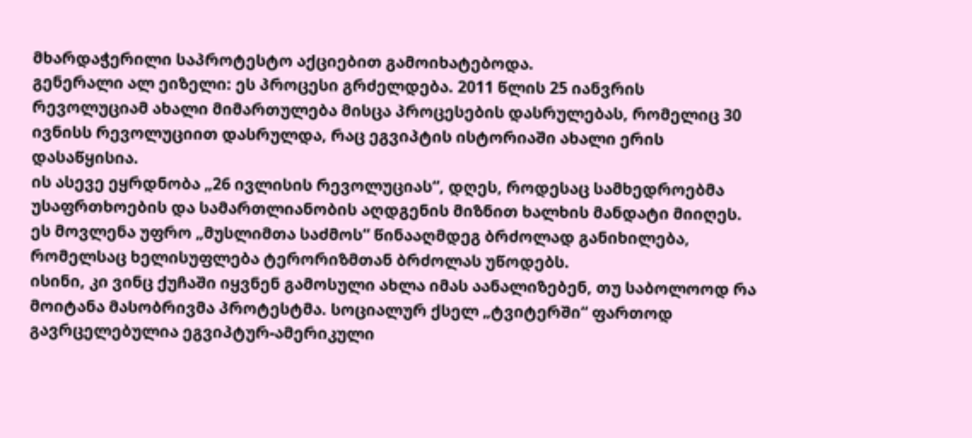მხარდაჭერილი საპროტესტო აქციებით გამოიხატებოდა.
გენერალი ალ ეიზელი: ეს პროცესი გრძელდება. 2011 წლის 25 იანვრის რევოლუციამ ახალი მიმართულება მისცა პროცესების დასრულებას, რომელიც 30 ივნისს რევოლუციით დასრულდა, რაც ეგვიპტის ისტორიაში ახალი ერის დასაწყისია.
ის ასევე ეყრდნობა „26 ივლისის რევოლუციას“, დღეს, როდესაც სამხედროებმა უსაფრთხოების და სამართლიანობის აღდგენის მიზნით ხალხის მანდატი მიიღეს. ეს მოვლენა უფრო „მუსლიმთა საძმოს“ წინააღმდეგ ბრძოლად განიხილება, რომელსაც ხელისუფლება ტერორიზმთან ბრძოლას უწოდებს.
ისინი, კი ვინც ქუჩაში იყვნენ გამოსული ახლა იმას აანალიზებენ, თუ საბოლოოდ რა მოიტანა მასობრივმა პროტესტმა. სოციალურ ქსელ „ტვიტერში“ ფართოდ გავრცელებულია ეგვიპტურ-ამერიკული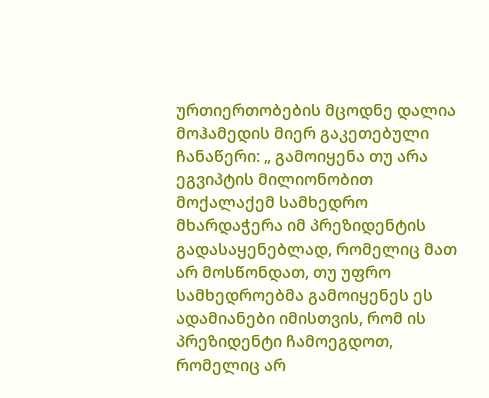ურთიერთობების მცოდნე დალია მოჰამედის მიერ გაკეთებული ჩანაწერი: „ გამოიყენა თუ არა ეგვიპტის მილიონობით მოქალაქემ სამხედრო მხარდაჭერა იმ პრეზიდენტის გადასაყენებლად, რომელიც მათ არ მოსწონდათ, თუ უფრო სამხედროებმა გამოიყენეს ეს ადამიანები იმისთვის, რომ ის პრეზიდენტი ჩამოეგდოთ, რომელიც არ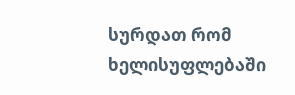სურდათ რომ ხელისუფლებაში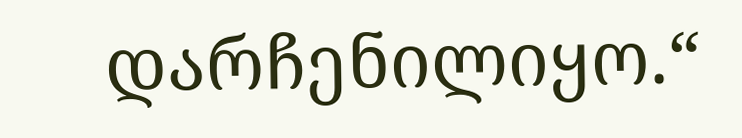დარჩენილიყო.“